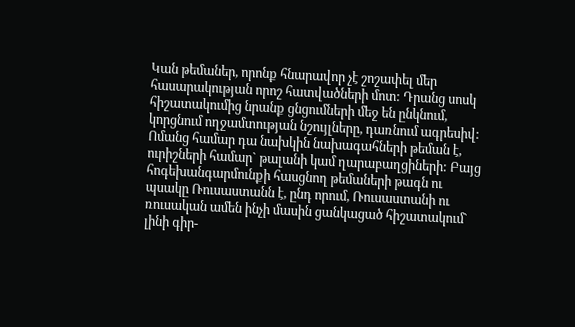Կան թեմաներ, որոնք հնարավոր չէ շոշափել մեր հասարակության որոշ հատվածների մոտ: Դրանց սոսկ հիշատակումից նրանք ցնցումների մեջ են ընկնում, կորցնում ողջամտության նշույլները, դառնում ագրեսիվ: Ոմանց համար դա նախկին նախագահների թեման է, ուրիշների համար` թալանի կամ ղարաբաղցիների: Բայց հոգեխանգարմունքի հասցնող թեմաների թագն ու պսակը Ռուսաստանն է, ընդ որում, Ռուսաստանի ու ռուսական ամեն ինչի մասին ցանկացած հիշատակում` լինի գիր-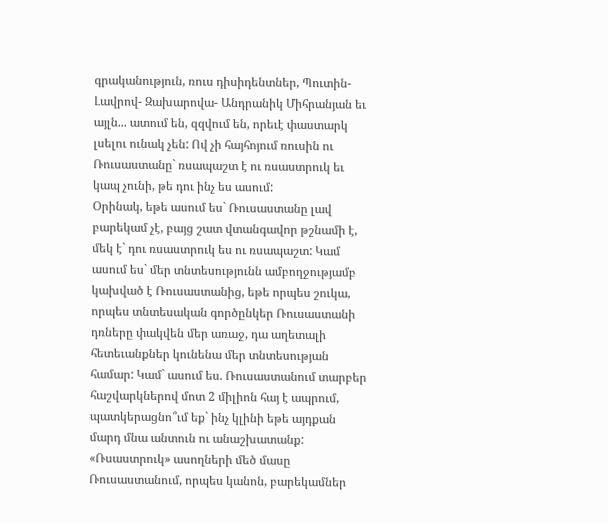գրականություն, ռուս դիսիդենտներ, Պուտին- Լավրով- Զախարովա- Անդրանիկ Միհրանյան եւ այլն... ատում են, զզվում են, որեւէ փաստարկ լսելու ունակ չեն: Ով չի հայհոյում ռուսին ու Ռուսաստանը` ռսապաշտ է ու ռսաստրուկ եւ կապ չունի, թե դու ինչ ես ասում:
Օրինակ, եթե ասում ես` Ռուսաստանը լավ բարեկամ չէ, բայց շատ վտանգավոր թշնամի է, մեկ է` դու ռսաստրուկ ես ու ռսապաշտ: Կամ ասում ես` մեր տնտեսությունն ամբողջությամբ կախված է Ռուսաստանից, եթե որպես շուկա, որպես տնտեսական գործընկեր Ռուսաստանի դռները փակվեն մեր առաջ, դա աղետալի հետեւանքներ կունենա մեր տնտեսության համար: Կամ` ասում ես. Ռուսաստանում տարբեր հաշվարկներով մոտ 2 միլիոն հայ է ապրում, պատկերացնո՞ւմ եք` ինչ կլինի եթե այդքան մարդ մնա անտուն ու անաշխատանք: «Ռսաստրուկ» ասողների մեծ մասը Ռուսաստանում, որպես կանոն, բարեկամներ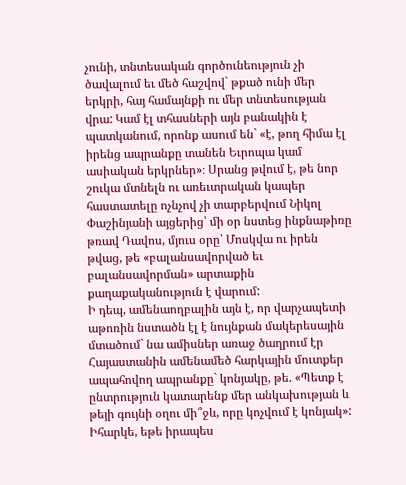չունի, տնտեսական գործունեություն չի ծավալում եւ մեծ հաշվով` թքած ունի մեր երկրի, հայ համայնքի ու մեր տնտեսության վրա: Կամ էլ տհասների այն բանակին է պատկանում, որոնք ասում են` «է, թող հիմա էլ իրենց ապրանքը տանեն Եւրոպա կամ ասիական երկրներ»։ Սրանց թվում է, թե նոր շուկա մտնելն ու առեւտրական կապեր հաստատելը ոչնչով չի տարբերվում Նիկոլ Փաշինյանի այցերից՝ մի օր նստեց ինքնաթիռը թռավ Դավոս, մյուս օրը՝ Մոսկվա ու իրեն թվաց, թե «բալանսավորված եւ բալանսավորման» արտաքին քաղաքականություն է վարում:
Ի դեպ, ամենաողբալին այն է, որ վարչապետի աթոռին նստածն էլ է նույնքան մակերեսային մտածում` նա ամիսներ առաջ ծաղրում էր Հայաստանին ամենամեծ հարկային մուտքեր ապահովող ապրանքը` կոնյակը, թե. «Պետք է ընտրություն կատարենք մեր անկախության և թեյի գույնի օղու մի՞ջև, որը կոչվում է կոնյակ»: Իհարկե, եթե իրապես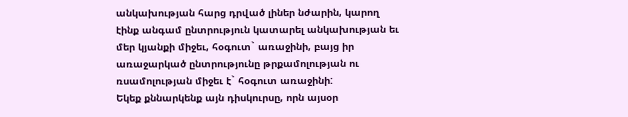անկախության հարց դրված լիներ նժարին, կարող էինք անգամ ընտրություն կատարել անկախության եւ մեր կյանքի միջեւ, հօգուտ` առաջինի, բայց իր առաջարկած ընտրությունը թրքամոլության ու ռսամոլության միջեւ է` հօգուտ առաջինի:
Եկեք քննարկենք այն դիսկուրսը, որն այսօր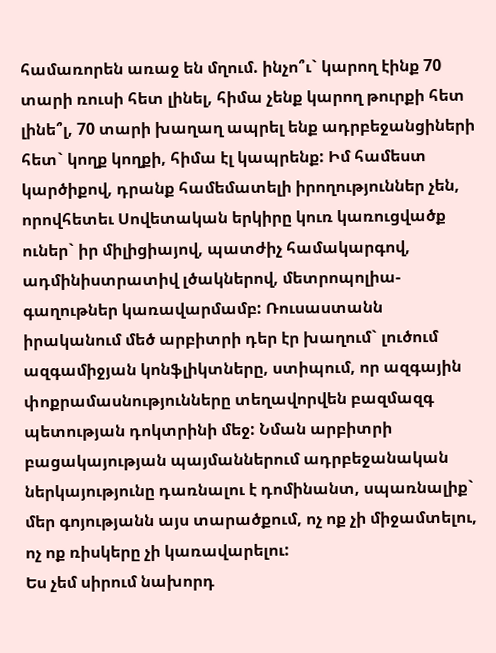համառորեն առաջ են մղում. ինչո՞ւ` կարող էինք 70 տարի ռուսի հետ լինել, հիմա չենք կարող թուրքի հետ լինե՞լ, 70 տարի խաղաղ ապրել ենք ադրբեջանցիների հետ` կողք կողքի, հիմա էլ կապրենք: Իմ համեստ կարծիքով, դրանք համեմատելի իրողություններ չեն, որովհետեւ Սովետական երկիրը կուռ կառուցվածք ուներ` իր միլիցիայով, պատժիչ համակարգով, ադմինիստրատիվ լծակներով, մետրոպոլիա- գաղութներ կառավարմամբ: Ռուսաստանն իրականում մեծ արբիտրի դեր էր խաղում` լուծում ազգամիջյան կոնֆլիկտները, ստիպում, որ ազգային փոքրամասնությունները տեղավորվեն բազմազգ պետության դոկտրինի մեջ: Նման արբիտրի բացակայության պայմաններում ադրբեջանական ներկայությունը դառնալու է դոմինանտ, սպառնալիք` մեր գոյությանն այս տարածքում, ոչ ոք չի միջամտելու, ոչ ոք ռիսկերը չի կառավարելու:
Ես չեմ սիրում նախորդ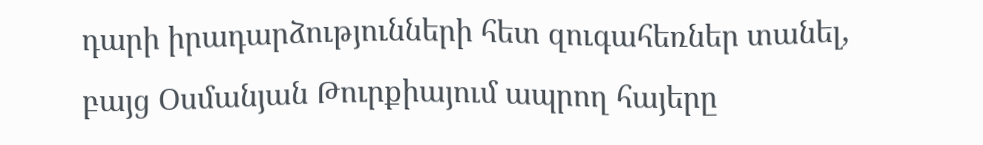դարի իրադարձությունների հետ զուգահեռներ տանել, բայց Օսմանյան Թուրքիայում ապրող հայերը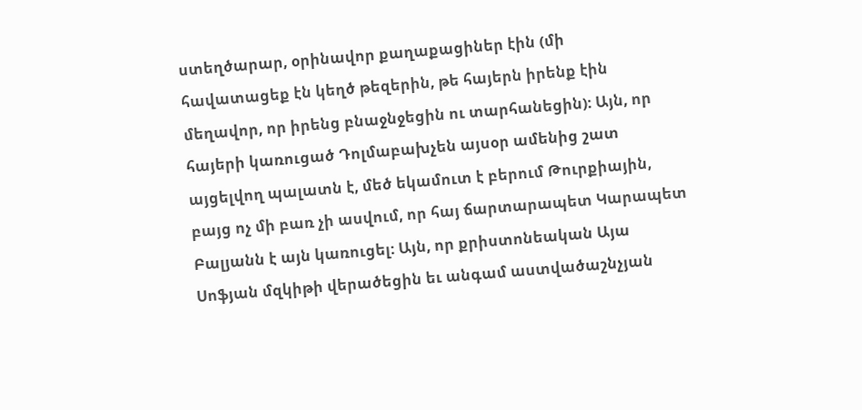ստեղծարար, օրինավոր քաղաքացիներ էին (մի հավատացեք էն կեղծ թեզերին, թե հայերն իրենք էին մեղավոր, որ իրենց բնաջնջեցին ու տարհանեցին): Այն, որ հայերի կառուցած Դոլմաբախչեն այսօր ամենից շատ այցելվող պալատն է, մեծ եկամուտ է բերում Թուրքիային, բայց ոչ մի բառ չի ասվում, որ հայ ճարտարապետ Կարապետ Բալյանն է այն կառուցել: Այն, որ քրիստոնեական Այա Սոֆյան մզկիթի վերածեցին եւ անգամ աստվածաշնչյան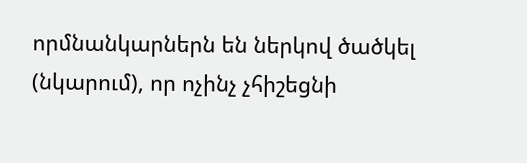որմնանկարներն են ներկով ծածկել (նկարում), որ ոչինչ չհիշեցնի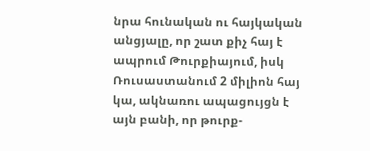նրա հունական ու հայկական անցյալը, որ շատ քիչ հայ է ապրում Թուրքիայում, իսկ Ռուսաստանում 2 միլիոն հայ կա, ակնառու ապացույցն է այն բանի, որ թուրք-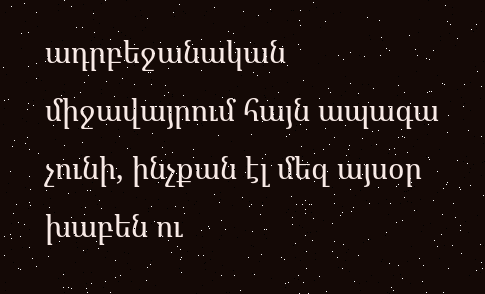ադրբեջանական միջավայրում հայն ապագա չունի, ինչքան էլ մեզ այսօր խաբեն ու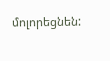մոլորեցնեն: